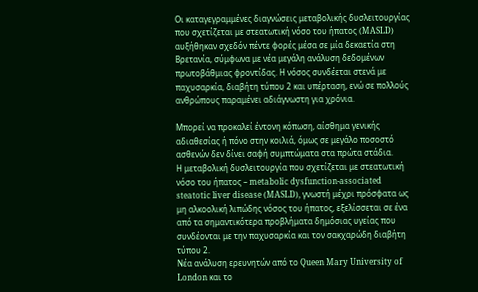Οι καταγεγραμμένες διαγνώσεις μεταβολικής δυσλειτουργίας που σχετίζεται με στεατωτική νόσο του ήπατος (MASLD) αυξήθηκαν σχεδόν πέντε φορές μέσα σε μία δεκαετία στη Βρετανία, σύμφωνα με νέα μεγάλη ανάλυση δεδομένων πρωτοβάθμιας φροντίδας. Η νόσος συνδέεται στενά με παχυσαρκία, διαβήτη τύπου 2 και υπέρταση, ενώ σε πολλούς ανθρώπους παραμένει αδιάγνωστη για χρόνια.

Μπορεί να προκαλεί έντονη κόπωση, αίσθημα γενικής αδιαθεσίας ή πόνο στην κοιλιά, όμως σε μεγάλο ποσοστό ασθενών δεν δίνει σαφή συμπτώματα στα πρώτα στάδια.
Η μεταβολική δυσλειτουργία που σχετίζεται με στεατωτική νόσο του ήπατος – metabolic dysfunction-associated steatotic liver disease (MASLD), γνωστή μέχρι πρόσφατα ως μη αλκοολική λιπώδης νόσος του ήπατος, εξελίσσεται σε ένα από τα σημαντικότερα προβλήματα δημόσιας υγείας που συνδέονται με την παχυσαρκία και τον σακχαρώδη διαβήτη τύπου 2.
Νέα ανάλυση ερευνητών από το Queen Mary University of London και το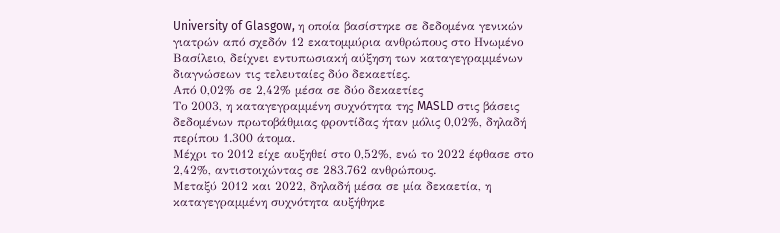University of Glasgow, η οποία βασίστηκε σε δεδομένα γενικών γιατρών από σχεδόν 12 εκατομμύρια ανθρώπους στο Ηνωμένο Βασίλειο, δείχνει εντυπωσιακή αύξηση των καταγεγραμμένων διαγνώσεων τις τελευταίες δύο δεκαετίες.
Από 0,02% σε 2,42% μέσα σε δύο δεκαετίες
Το 2003, η καταγεγραμμένη συχνότητα της MASLD στις βάσεις δεδομένων πρωτοβάθμιας φροντίδας ήταν μόλις 0,02%, δηλαδή περίπου 1.300 άτομα.
Μέχρι το 2012 είχε αυξηθεί στο 0,52%, ενώ το 2022 έφθασε στο 2,42%, αντιστοιχώντας σε 283.762 ανθρώπους.
Μεταξύ 2012 και 2022, δηλαδή μέσα σε μία δεκαετία, η καταγεγραμμένη συχνότητα αυξήθηκε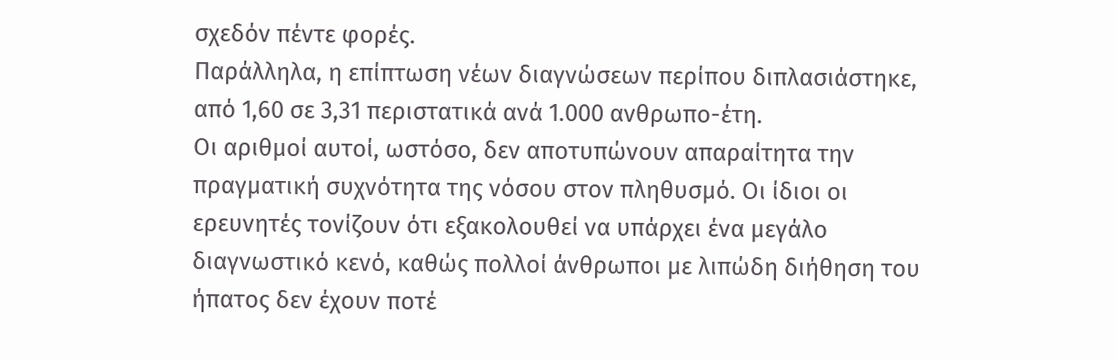σχεδόν πέντε φορές.
Παράλληλα, η επίπτωση νέων διαγνώσεων περίπου διπλασιάστηκε, από 1,60 σε 3,31 περιστατικά ανά 1.000 ανθρωπο-έτη.
Οι αριθμοί αυτοί, ωστόσο, δεν αποτυπώνουν απαραίτητα την πραγματική συχνότητα της νόσου στον πληθυσμό. Οι ίδιοι οι ερευνητές τονίζουν ότι εξακολουθεί να υπάρχει ένα μεγάλο διαγνωστικό κενό, καθώς πολλοί άνθρωποι με λιπώδη διήθηση του ήπατος δεν έχουν ποτέ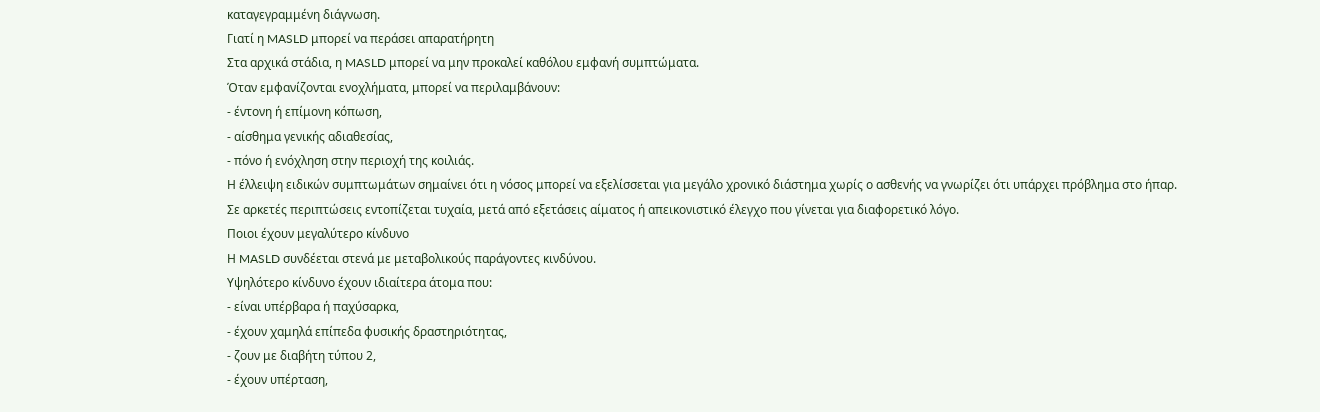καταγεγραμμένη διάγνωση.
Γιατί η MASLD μπορεί να περάσει απαρατήρητη
Στα αρχικά στάδια, η MASLD μπορεί να μην προκαλεί καθόλου εμφανή συμπτώματα.
Όταν εμφανίζονται ενοχλήματα, μπορεί να περιλαμβάνουν:
- έντονη ή επίμονη κόπωση,
- αίσθημα γενικής αδιαθεσίας,
- πόνο ή ενόχληση στην περιοχή της κοιλιάς.
Η έλλειψη ειδικών συμπτωμάτων σημαίνει ότι η νόσος μπορεί να εξελίσσεται για μεγάλο χρονικό διάστημα χωρίς ο ασθενής να γνωρίζει ότι υπάρχει πρόβλημα στο ήπαρ.
Σε αρκετές περιπτώσεις εντοπίζεται τυχαία, μετά από εξετάσεις αίματος ή απεικονιστικό έλεγχο που γίνεται για διαφορετικό λόγο.
Ποιοι έχουν μεγαλύτερο κίνδυνο
Η MASLD συνδέεται στενά με μεταβολικούς παράγοντες κινδύνου.
Υψηλότερο κίνδυνο έχουν ιδιαίτερα άτομα που:
- είναι υπέρβαρα ή παχύσαρκα,
- έχουν χαμηλά επίπεδα φυσικής δραστηριότητας,
- ζουν με διαβήτη τύπου 2,
- έχουν υπέρταση,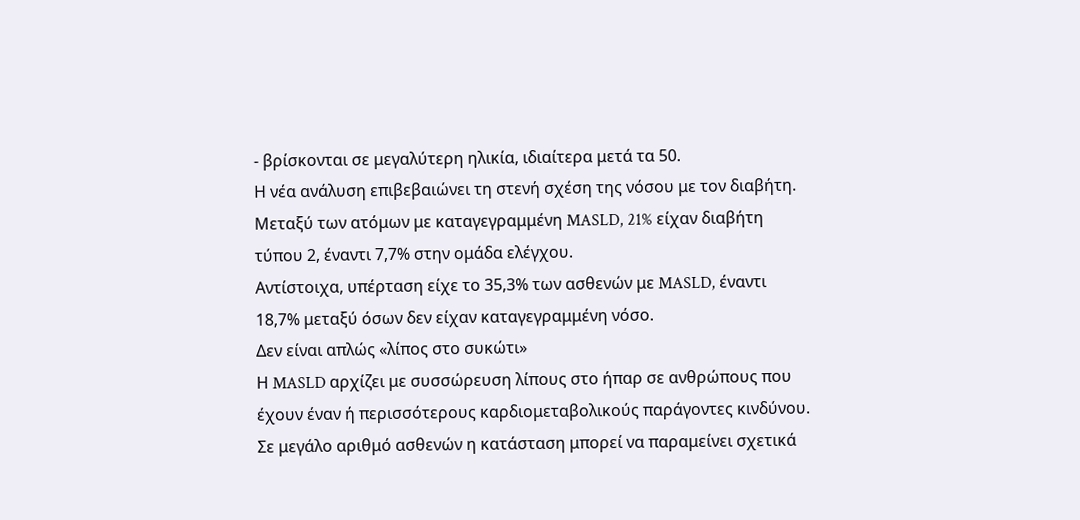- βρίσκονται σε μεγαλύτερη ηλικία, ιδιαίτερα μετά τα 50.
Η νέα ανάλυση επιβεβαιώνει τη στενή σχέση της νόσου με τον διαβήτη. Μεταξύ των ατόμων με καταγεγραμμένη MASLD, 21% είχαν διαβήτη τύπου 2, έναντι 7,7% στην ομάδα ελέγχου.
Αντίστοιχα, υπέρταση είχε το 35,3% των ασθενών με MASLD, έναντι 18,7% μεταξύ όσων δεν είχαν καταγεγραμμένη νόσο.
Δεν είναι απλώς «λίπος στο συκώτι»
Η MASLD αρχίζει με συσσώρευση λίπους στο ήπαρ σε ανθρώπους που έχουν έναν ή περισσότερους καρδιομεταβολικούς παράγοντες κινδύνου.
Σε μεγάλο αριθμό ασθενών η κατάσταση μπορεί να παραμείνει σχετικά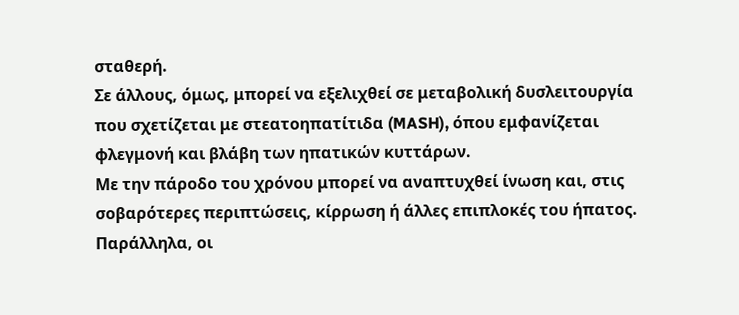σταθερή.
Σε άλλους, όμως, μπορεί να εξελιχθεί σε μεταβολική δυσλειτουργία που σχετίζεται με στεατοηπατίτιδα (MASH), όπου εμφανίζεται φλεγμονή και βλάβη των ηπατικών κυττάρων.
Με την πάροδο του χρόνου μπορεί να αναπτυχθεί ίνωση και, στις σοβαρότερες περιπτώσεις, κίρρωση ή άλλες επιπλοκές του ήπατος.
Παράλληλα, οι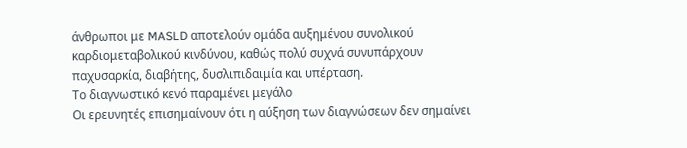άνθρωποι με MASLD αποτελούν ομάδα αυξημένου συνολικού καρδιομεταβολικού κινδύνου, καθώς πολύ συχνά συνυπάρχουν παχυσαρκία, διαβήτης, δυσλιπιδαιμία και υπέρταση.
Το διαγνωστικό κενό παραμένει μεγάλο
Οι ερευνητές επισημαίνουν ότι η αύξηση των διαγνώσεων δεν σημαίνει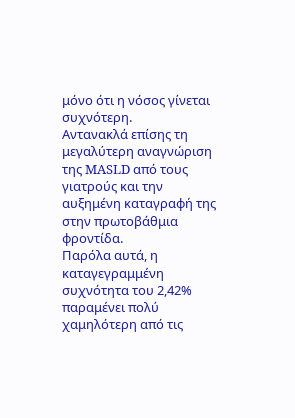μόνο ότι η νόσος γίνεται συχνότερη.
Αντανακλά επίσης τη μεγαλύτερη αναγνώριση της MASLD από τους γιατρούς και την αυξημένη καταγραφή της στην πρωτοβάθμια φροντίδα.
Παρόλα αυτά, η καταγεγραμμένη συχνότητα του 2,42% παραμένει πολύ χαμηλότερη από τις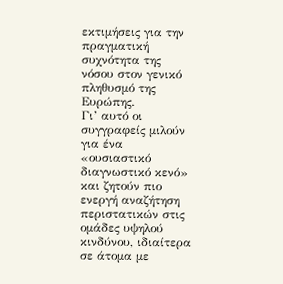εκτιμήσεις για την πραγματική συχνότητα της νόσου στον γενικό πληθυσμό της Ευρώπης.
Γι’ αυτό οι συγγραφείς μιλούν για ένα «ουσιαστικό διαγνωστικό κενό» και ζητούν πιο ενεργή αναζήτηση περιστατικών στις ομάδες υψηλού κινδύνου, ιδιαίτερα σε άτομα με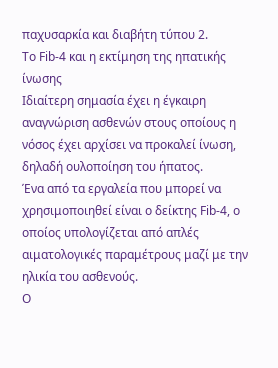παχυσαρκία και διαβήτη τύπου 2.
Το Fib-4 και η εκτίμηση της ηπατικής ίνωσης
Ιδιαίτερη σημασία έχει η έγκαιρη αναγνώριση ασθενών στους οποίους η νόσος έχει αρχίσει να προκαλεί ίνωση, δηλαδή ουλοποίηση του ήπατος.
Ένα από τα εργαλεία που μπορεί να χρησιμοποιηθεί είναι ο δείκτης Fib-4, ο οποίος υπολογίζεται από απλές αιματολογικές παραμέτρους μαζί με την ηλικία του ασθενούς.
Ο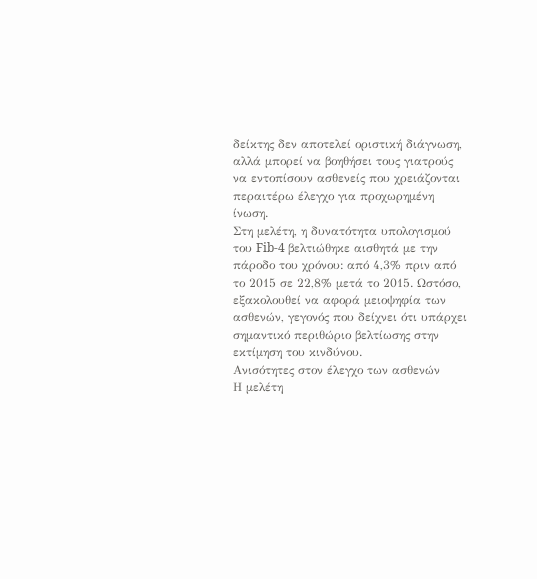δείκτης δεν αποτελεί οριστική διάγνωση, αλλά μπορεί να βοηθήσει τους γιατρούς να εντοπίσουν ασθενείς που χρειάζονται περαιτέρω έλεγχο για προχωρημένη ίνωση.
Στη μελέτη, η δυνατότητα υπολογισμού του Fib-4 βελτιώθηκε αισθητά με την πάροδο του χρόνου: από 4,3% πριν από το 2015 σε 22,8% μετά το 2015. Ωστόσο, εξακολουθεί να αφορά μειοψηφία των ασθενών, γεγονός που δείχνει ότι υπάρχει σημαντικό περιθώριο βελτίωσης στην εκτίμηση του κινδύνου.
Ανισότητες στον έλεγχο των ασθενών
Η μελέτη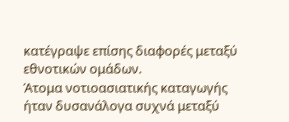κατέγραψε επίσης διαφορές μεταξύ εθνοτικών ομάδων.
Άτομα νοτιοασιατικής καταγωγής ήταν δυσανάλογα συχνά μεταξύ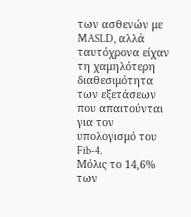των ασθενών με MASLD, αλλά ταυτόχρονα είχαν τη χαμηλότερη διαθεσιμότητα των εξετάσεων που απαιτούνται για τον υπολογισμό του Fib-4.
Μόλις το 14,6% των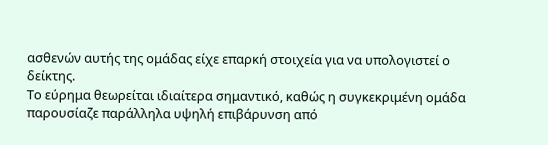ασθενών αυτής της ομάδας είχε επαρκή στοιχεία για να υπολογιστεί ο δείκτης.
Το εύρημα θεωρείται ιδιαίτερα σημαντικό, καθώς η συγκεκριμένη ομάδα παρουσίαζε παράλληλα υψηλή επιβάρυνση από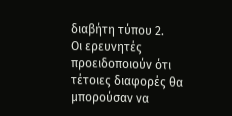διαβήτη τύπου 2.
Οι ερευνητές προειδοποιούν ότι τέτοιες διαφορές θα μπορούσαν να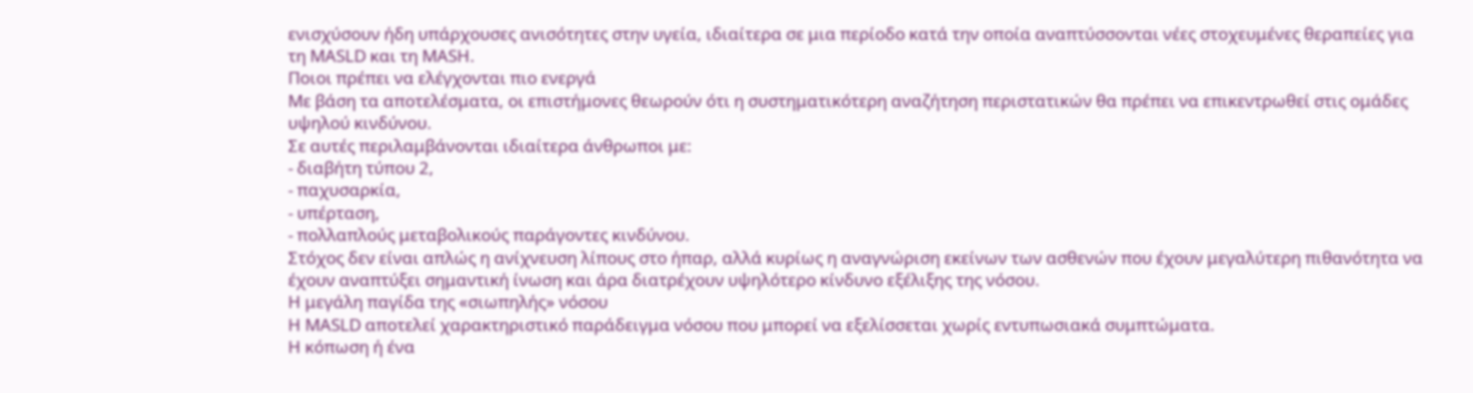ενισχύσουν ήδη υπάρχουσες ανισότητες στην υγεία, ιδιαίτερα σε μια περίοδο κατά την οποία αναπτύσσονται νέες στοχευμένες θεραπείες για τη MASLD και τη MASH.
Ποιοι πρέπει να ελέγχονται πιο ενεργά
Με βάση τα αποτελέσματα, οι επιστήμονες θεωρούν ότι η συστηματικότερη αναζήτηση περιστατικών θα πρέπει να επικεντρωθεί στις ομάδες υψηλού κινδύνου.
Σε αυτές περιλαμβάνονται ιδιαίτερα άνθρωποι με:
- διαβήτη τύπου 2,
- παχυσαρκία,
- υπέρταση,
- πολλαπλούς μεταβολικούς παράγοντες κινδύνου.
Στόχος δεν είναι απλώς η ανίχνευση λίπους στο ήπαρ, αλλά κυρίως η αναγνώριση εκείνων των ασθενών που έχουν μεγαλύτερη πιθανότητα να έχουν αναπτύξει σημαντική ίνωση και άρα διατρέχουν υψηλότερο κίνδυνο εξέλιξης της νόσου.
Η μεγάλη παγίδα της «σιωπηλής» νόσου
Η MASLD αποτελεί χαρακτηριστικό παράδειγμα νόσου που μπορεί να εξελίσσεται χωρίς εντυπωσιακά συμπτώματα.
Η κόπωση ή ένα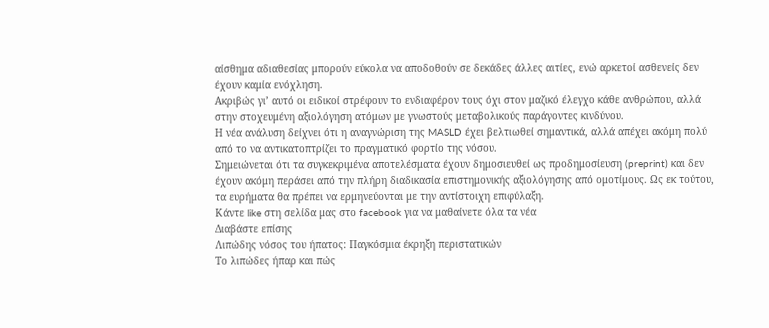αίσθημα αδιαθεσίας μπορούν εύκολα να αποδοθούν σε δεκάδες άλλες αιτίες, ενώ αρκετοί ασθενείς δεν έχουν καμία ενόχληση.
Ακριβώς γι’ αυτό οι ειδικοί στρέφουν το ενδιαφέρον τους όχι στον μαζικό έλεγχο κάθε ανθρώπου, αλλά στην στοχευμένη αξιολόγηση ατόμων με γνωστούς μεταβολικούς παράγοντες κινδύνου.
Η νέα ανάλυση δείχνει ότι η αναγνώριση της MASLD έχει βελτιωθεί σημαντικά, αλλά απέχει ακόμη πολύ από το να αντικατοπτρίζει το πραγματικό φορτίο της νόσου.
Σημειώνεται ότι τα συγκεκριμένα αποτελέσματα έχουν δημοσιευθεί ως προδημοσίευση (preprint) και δεν έχουν ακόμη περάσει από την πλήρη διαδικασία επιστημονικής αξιολόγησης από ομοτίμους. Ως εκ τούτου, τα ευρήματα θα πρέπει να ερμηνεύονται με την αντίστοιχη επιφύλαξη.
Κάντε like στη σελίδα μας στο facebook για να μαθαίνετε όλα τα νέα
Διαβάστε επίσης
Λιπώδης νόσος του ήπατος: Παγκόσμια έκρηξη περιστατικών
Το λιπώδες ήπαρ και πώς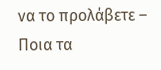να το προλάβετε – Ποια τα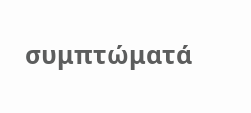συμπτώματά